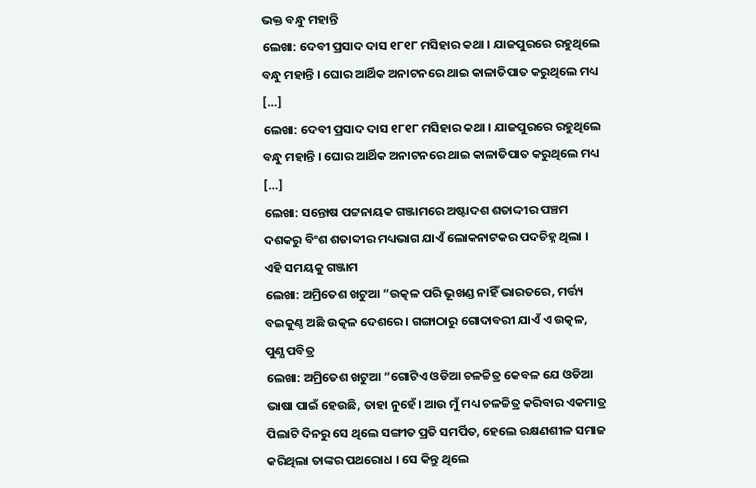ଭକ୍ତ ବନ୍ଧୁ ମହାନ୍ତି
ଲେଖା: ଦେବୀ ପ୍ରସାଦ ଦାସ ୧୮୧୮ ମସିହାର କଥା । ଯାଜପୁରରେ ରହୁଥିଲେ ବନ୍ଧୁ ମହାନ୍ତି । ଘୋର ଆର୍ଥିକ ଅନାଟନରେ ଥାଇ କାଳାତିପାତ କରୁଥିଲେ ମଧ୍ୟ […]
ଲେଖା: ଦେବୀ ପ୍ରସାଦ ଦାସ ୧୮୧୮ ମସିହାର କଥା । ଯାଜପୁରରେ ରହୁଥିଲେ ବନ୍ଧୁ ମହାନ୍ତି । ଘୋର ଆର୍ଥିକ ଅନାଟନରେ ଥାଇ କାଳାତିପାତ କରୁଥିଲେ ମଧ୍ୟ […]
ଲେଖା: ସନ୍ତୋଷ ପଟ୍ଟନାୟକ ଗଞ୍ଜାମରେ ଅଷ୍ଟାଦଶ ଶତାଦ୍ଦୀର ପଞ୍ଚମ ଦଶକରୁ ବିଂଶ ଶତାବ୍ଦୀର ମଧ୍ୟଭାଗ ଯାଏଁ ଲୋକନାଟକର ପଦଚିହ୍ନ ଥିଲା । ଏହି ସମୟକୁ ଗଞ୍ଜାମ
ଲେଖା: ଅମ୍ରିତେଶ ଖଟୁଆ “ଉତ୍କଳ ପରି ଭୂଖଣ୍ଡ ନାହିଁ ଭାରତରେ, ମର୍ତ୍ତ୍ୟ ବଇକୁଣ୍ଠ ଅଛି ଉତ୍କଳ ଦେଶରେ। ଗଙ୍ଗାଠାରୁ ଗୋଦାବରୀ ଯାଏଁ ଏ ଉତ୍କଳ, ପୁଣ୍ଯ ପବିତ୍ର
ଲେଖା: ଅମ୍ରିତେଶ ଖଟୁଆ “ଗୋଟିଏ ଓଡିଆ ଚଳଚ୍ଚିତ୍ର କେବଳ ଯେ ଓଡିଆ ଭାଷା ପାଇଁ ହେଉଛି, ତାହା ନୁହେଁ। ଆଉ ମୁଁ ମଧ୍ୟ ଚଳଚ୍ଚିତ୍ର କରିବାର ଏକମାତ୍ର
ପିଲାଟି ଦିନରୁ ସେ ଥିଲେ ସଙ୍ଗୀତ ପ୍ରତି ସମର୍ପିତ, ହେଲେ ରକ୍ଷଣଶୀଳ ସମାଜ କରିଥିଲା ତାଙ୍କର ପଥରୋଧ । ସେ କିନ୍ତୁ ଥିଲେ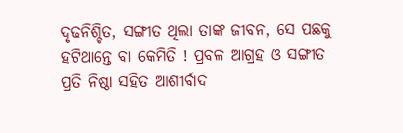ଦୃଢନିଶ୍ଚିତ, ସଙ୍ଗୀତ ଥିଲା ତାଙ୍କ ଜୀବନ, ସେ ପଛକୁ ହଟିଥାନ୍ତେ ବା କେମିତି ! ପ୍ରବଳ ଆଗ୍ରହ ଓ ସଙ୍ଗୀତ ପ୍ରତି ନିଷ୍ଠା ସହିତ ଆଶୀର୍ବାଦ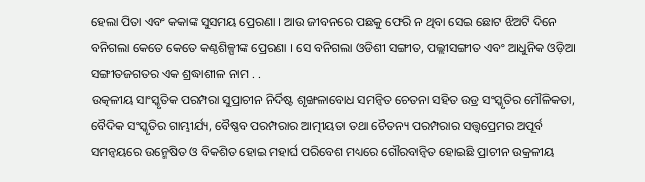ହେଲା ପିତା ଏବଂ କକାଙ୍କ ସୁସମୟ ପ୍ରେରଣା । ଆଉ ଜୀବନରେ ପଛକୁ ଫେରି ନ ଥିବା ସେଇ ଛୋଟ ଝିଅଟି ଦିନେ ବନିଗଲା କେତେ କେତେ କଣ୍ଠଶିଳ୍ପୀଙ୍କ ପ୍ରେରଣା । ସେ ବନିଗଲା ଓଡିଶୀ ସଙ୍ଗୀତ, ପଲ୍ଲୀସଙ୍ଗୀତ ଏବଂ ଆଧୁନିକ ଓଡ଼ିଆ ସଙ୍ଗୀତଜଗତର ଏକ ଶ୍ରଦ୍ଧାଶୀଳ ନାମ . .
ଉତ୍କଳୀୟ ସାଂସ୍କୃତିକ ପରମ୍ପରା ସୁପ୍ରାଚୀନ ନିର୍ଦିଷ୍ଟ ଶୃଙ୍ଖଳାବୋଧ ସମନ୍ୱିତ ଚେତନା ସହିତ ଉଡ୍ର ସଂସ୍କୃତିର ମୌଳିକତା, ବୈଦିକ ସଂସ୍କୃତିର ଗାମ୍ଭୀର୍ଯ୍ୟ, ବୈଷ୍ଣବ ପରମ୍ପରାର ଆତ୍ମୀୟତା ତଥା ଚୈତନ୍ୟ ପରମ୍ପରାର ସତ୍ତ୍ୱପ୍ରେମର ଅପୂର୍ବ ସମନ୍ୱୟରେ ଉନ୍ମେଷିତ ଓ ବିକଶିତ ହୋଇ ମହାର୍ଘ ପରିବେଶ ମଧ୍ୟରେ ଗୌରବାନ୍ୱିତ ହୋଇଛି ପ୍ରାଚୀନ ଉକ୍ରଳୀୟ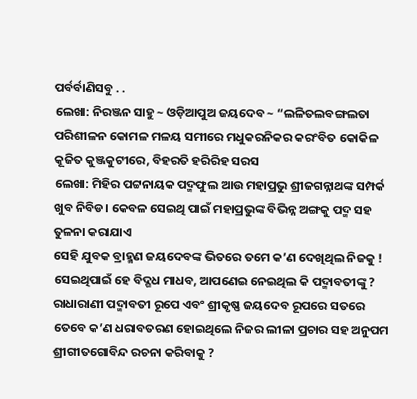ପର୍ବର୍ବାଣିସବୁ . .
ଲେଖା: ନିରଞ୍ଜନ ସାହୁ ~ ଓଡ଼ିଆପୁଅ ଜୟଦେବ ~ “ଲଳିତଲବଙ୍ଗଲତା ପରିଶୀଳନ କୋମଳ ମଳୟ ସମୀରେ ମଧୁକରନିକର କରଂବିତ କୋକିଳ କୂଜିତ କୁଞ୍ଜକୁଟୀରେ, ବିହରତି ହରିରିହ ସରସ
ଲେଖା: ମିହିର ପଟ୍ଟନାୟକ ପଦ୍ମଫୁଲ ଆଉ ମହାପ୍ରଭୁ ଶ୍ରୀଜଗନ୍ନାଥଙ୍କ ସମ୍ପର୍କ ଖୁବ ନିବିଡ। କେବଳ ସେଇଥି ପାଇଁ ମହାପ୍ରଭୁଙ୍କ ବିଭିନ୍ନ ଅଙ୍ଗକୁ ପଦ୍ମ ସହ ତୁଳନା କରାଯାଏ
ସେହି ଯୁବକ ବ୍ରାହ୍ମଣ ଜୟଦେବଙ୍କ ଭିତରେ ତମେ କ’ଣ ଦେଖିଥିଲ ନିଜକୁ ! ସେଇଥିପାଇଁ ହେ ବିଦ୍ଗଧ ମାଧବ, ଆପଣେଇ ନେଇଥିଲ କି ପଦ୍ମାବତୀଙ୍କୁ ? ରାଧାରାଣୀ ପଦ୍ମାବତୀ ରୂପେ ଏବଂ ଶ୍ରୀକୃଷ୍ଣ ଜୟଦେବ ରୂପରେ ସତରେ ତେବେ କ’ଣ ଧରାବତରଣ ହୋଇଥିଲେ ନିଜର ଲୀଳା ପ୍ରଚାର ସହ ଅନୁପମ ଶ୍ରୀଗୀତଗୋବିନ୍ଦ ରଚନା କରିବାକୁ ?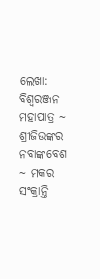ଲେଖା: ବିଶ୍ୱରଞ୍ଜନ ମହାପାତ୍ର ~ ଶ୍ରୀଜିଉଙ୍କର ନବାଙ୍କବେଶ ~ ମକର ସଂକ୍ରାନ୍ତି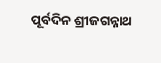ପୂର୍ବଦିନ ଶ୍ରୀଜଗନ୍ନାଥ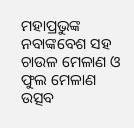ମହାପ୍ରଭୁଙ୍କ ନବାଙ୍କବେଶ ସହ ଚାଉଳ ମେଳାଣ ଓ ଫୁଲ ମେଳାଣ ଉତ୍ସବ